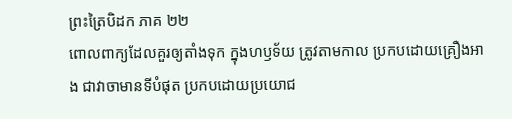ព្រះត្រៃបិដក ភាគ ២២
ពោលពាក្យដែលគួរឲ្យតាំងទុក ក្នុងហឫទ័យ ត្រូវតាមកាល ប្រកបដោយគ្រឿងអាង ជាវាចាមានទីបំផុត ប្រកបដោយប្រយោជ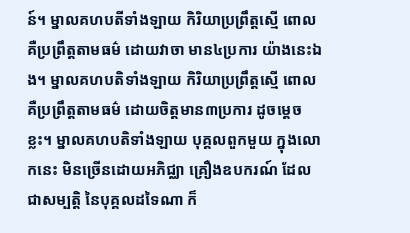ន៍។ ម្នាលគហបតីទាំងឡាយ កិរិយាប្រព្រឹត្តស្មើ ពោលគឺប្រព្រឹត្តតាមធម៌ ដោយវាចា មាន៤ប្រការ យ៉ាងនេះឯង។ ម្នាលគហបតិទាំងឡាយ កិរិយាប្រព្រឹត្តស្មើ ពោលគឺប្រព្រឹត្តតាមធម៌ ដោយចិត្តមាន៣ប្រការ ដូចម្តេចខ្លះ។ ម្នាលគហបតិទាំងឡាយ បុគ្គលពួកមួយ ក្នុងលោកនេះ មិនច្រើនដោយអភិជ្ឈា គ្រឿងឧបករណ៍ ដែលជាសម្បត្តិ នៃបុគ្គលដទៃណា ក៏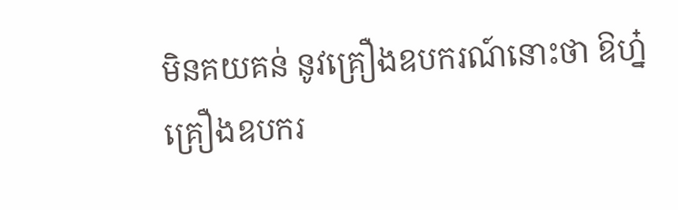មិនគយគន់ នូវគ្រឿងឧបករណ៍នោះថា ឱហ្ន៎ គ្រឿងឧបករ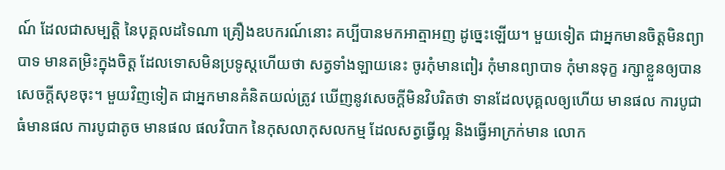ណ៍ ដែលជាសម្បត្តិ នៃបុគ្គលដទៃណា គ្រឿងឧបករណ៍នោះ គប្បីបានមកអាត្មាអញ ដូច្នេះឡើយ។ មួយទៀត ជាអ្នកមានចិត្តមិនព្យាបាទ មានតម្រិះក្នុងចិត្ត ដែលទោសមិនប្រទូស្តហើយថា សត្វទាំងឡាយនេះ ចូរកុំមានពៀរ កុំមានព្យាបាទ កុំមានទុក្ខ រក្សាខ្លួនឲ្យបានសេចក្តីសុខចុះ។ មួយវិញទៀត ជាអ្នកមានគំនិតយល់ត្រូវ ឃើញនូវសេចក្តីមិនវិបរិតថា ទានដែលបុគ្គលឲ្យហើយ មានផល ការបូជាធំមានផល ការបូជាតូច មានផល ផលវិបាក នៃកុសលាកុសលកម្ម ដែលសត្វធ្វើល្អ និងធ្វើអាក្រក់មាន លោក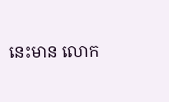នេះមាន លោក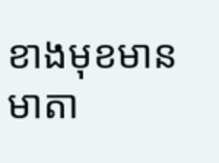ខាងមុខមាន មាតា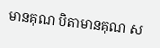មានគុណ បិតាមានគុណ ស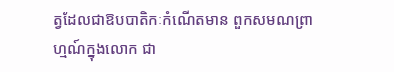ត្វដែលជាឱបបាតិកៈកំណើតមាន ពួកសមណព្រាហ្មណ៍ក្នុងលោក ជា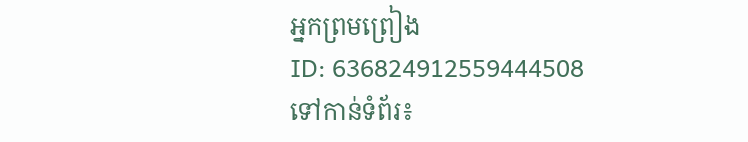អ្នកព្រមព្រៀង
ID: 636824912559444508
ទៅកាន់ទំព័រ៖